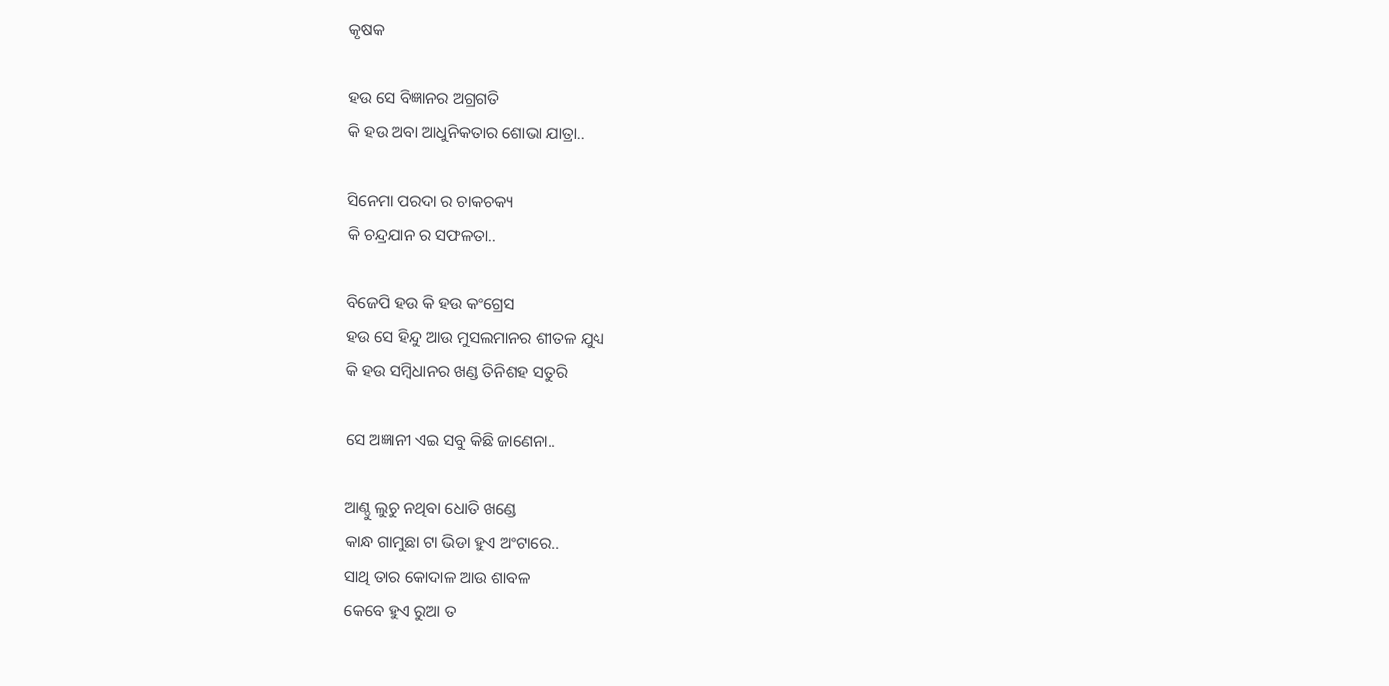କୃଷକ

ହଉ ସେ ବିଜ୍ଞାନର ଅଗ୍ରଗତି
କି ହଉ ଅବା ଆଧୁନିକତାର ଶୋଭା ଯାତ୍ରା..

ସିନେମା ପରଦା ର ଚାକଚକ୍ୟ
କି ଚନ୍ଦ୍ରଯାନ ର ସଫଳତା..

ବିଜେପି ହଉ କି ହଉ କଂଗ୍ରେସ
ହଉ ସେ ହିନ୍ଦୁ ଆଉ ମୁସଲମାନର ଶୀତଳ ଯୁଧ୍ୟ
କି ହଉ ସମ୍ବିଧାନର ଖଣ୍ଡ ତିନିଶହ ସତୁରି

ସେ ଅଜ୍ଞାନୀ ଏଇ ସବୁ କିଛି ଜାଣେନା..

ଆଣ୍ଠୁ ଲୁଚୁ ନଥିବା ଧୋତି ଖଣ୍ଡେ
କାନ୍ଧ ଗାମୁଛା ଟା ଭିଡା ହୁଏ ଅଂଟାରେ..
ସାଥି ତାର କୋଦାଳ ଆଉ ଶାବଳ
କେବେ ହୁଏ ରୁଆ ତ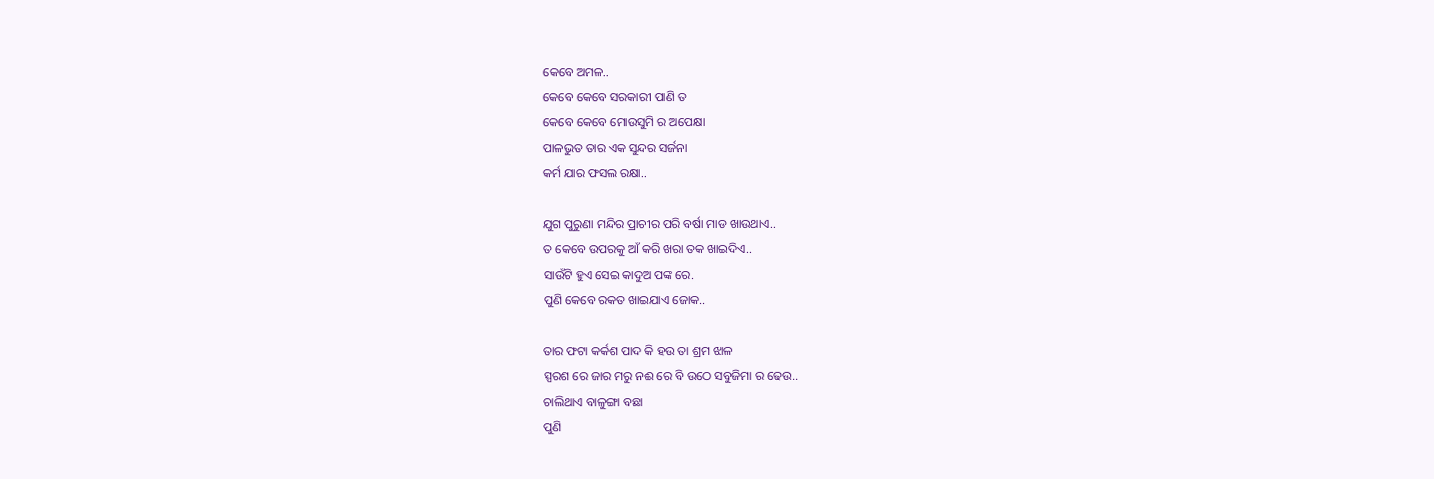କେବେ ଅମଳ..
କେବେ କେବେ ସରକାରୀ ପାଣି ତ
କେବେ କେବେ ମୋଉସୁମି ର ଅପେକ୍ଷା
ପାଳଭୁତ ତାର ଏକ ସୁନ୍ଦର ସର୍ଜନା
କର୍ମ ଯାର ଫସଲ ରକ୍ଷା..

ଯୁଗ ପୁରୁଣା ମନ୍ଦିର ପ୍ରାଚୀର ପରି ବର୍ଷା ମାଡ ଖାଉଥାଏ..
ତ କେବେ ଉପରକୁ ଆଁ କରି ଖରା ତକ ଖାଇଦିଏ..
ସାଉଁଟି ହୁଏ ସେଇ କାଦୁଅ ପଙ୍କ ରେ.
ପୁଣି କେବେ ରକତ ଖାଇଯାଏ ଜୋକ..

ତାର ଫଟା କର୍କଶ ପାଦ କି ହଉ ତା ଶ୍ରମ ଝାଳ
ସ୍ପରଶ ରେ ଜାର ମରୁ ନଈ ରେ ବି ଉଠେ ସବୁଜିମା ର ଢେଉ..
ଚାଲିଥାଏ ବାଳୁଙ୍ଗା ବଛା
ପୁଣି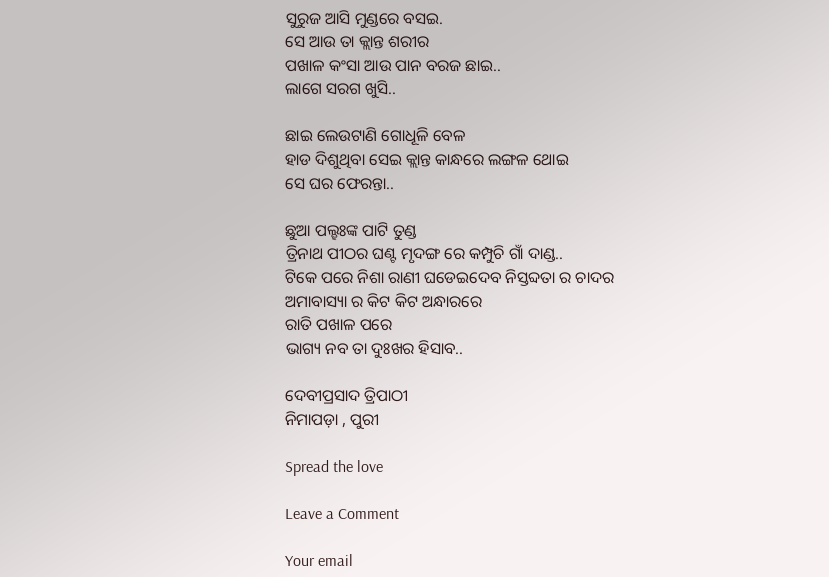ସୁରୁଜ ଆସି ମୁଣ୍ଡରେ ବସଇ.
ସେ ଆଉ ତା କ୍ଲାନ୍ତ ଶରୀର
ପଖାଳ କଂସା ଆଉ ପାନ ବରଜ ଛାଇ..
ଲାଗେ ସରଗ ଖୁସି..

ଛାଇ ଲେଉଟାଣି ଗୋଧୂଳି ବେଳ
ହାଡ ଦିଶୁଥିବା ସେଇ କ୍ଲାନ୍ତ କାନ୍ଧରେ ଲଙ୍ଗଳ ଥୋଇ
ସେ ଘର ଫେରନ୍ତା..

ଛୁଆ ପଲ୍ହଃଙ୍କ ପାଟି ତୁଣ୍ଡ
ତ୍ରିନାଥ ପୀଠର ଘଣ୍ଟ ମୃଦଙ୍ଗ ରେ କମ୍ପୁଚି ଗାଁ ଦାଣ୍ଡ..
ଟିକେ ପରେ ନିଶା ରାଣୀ ଘଡେଇଦେବ ନିସ୍ତବ୍ଦତା ର ଚାଦର
ଅମାବାସ୍ୟା ର କିଟ କିଟ ଅନ୍ଧାରରେ
ରାତି ପଖାଳ ପରେ
ଭାଗ୍ୟ ନବ ତା ଦୁଃଖର ହିସାବ..

ଦେବୀପ୍ରସାଦ ତ୍ରିପାଠୀ
ନିମାପଡ଼ା , ପୁରୀ

Spread the love

Leave a Comment

Your email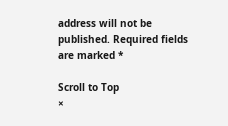address will not be published. Required fields are marked *

Scroll to Top
×